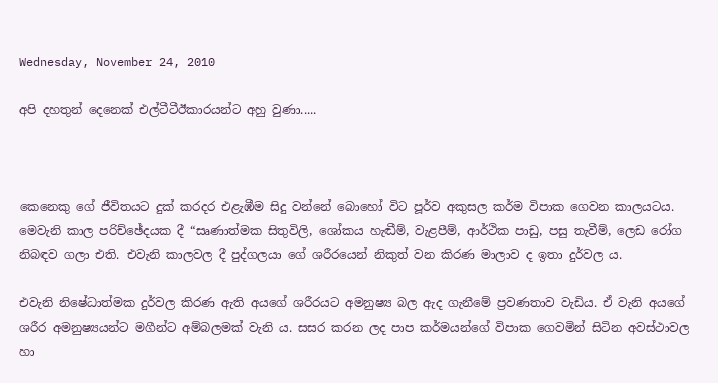Wednesday, November 24, 2010

අපි දහතුන් දෙනෙක් එල්ටීටීඊකාරයන්ට අහු වුණා.....



කෙනෙකු ගේ ජීවිතයට දුක් කරදර එළැඹීම සිදු වන්නේ බොහෝ විට පූර්ව අකුසල කර්ම විපාක ගෙවන කාලයටය. මෙවැනි කාල පරිච්ඡේදයක දී “සෘණාත්මක සිතුවිලි, ශෝකය හැඬීම්, වැළපීම්, ආර්ථික පාඩු, පසු තැවීම්, ලෙඩ රෝග නිබඳව ගලා එති. එවැනි කාලවල දී පුද්ගලයා ගේ ශරීරයෙන් නිකුත් වන කිරණ මාලාව ද ඉතා දුර්වල ය.

එවැනි නිෂේධාත්මක දුර්වල කිරණ ඇති අයගේ ශරීරයට අමනුෂ්‍ය බල ඇද ගැනීමේ ප්‍රවණතාව වැඩිය. ඒ වැනි අයගේ ශරීර අමනුෂ්‍යයන්ට මගීන්ට අම්බලමක් වැනි ය. සසර කරන ලද පාප කර්මයන්ගේ විපාක ගෙවමින් සිටින අවස්ථාවල හා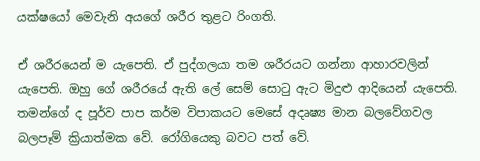යක්ෂයෝ මෙවැනි අයගේ ශරීර තුළට රිංගති.

ඒ ශරීරයෙන් ම යැපෙති. ඒ පුද්ගලයා තම ශරීරයට ගන්නා ආහාරවලින් යැපෙති. ඔහු ගේ ශරීරයේ ඇති ලේ සෙම් සොටු ඇට මිදුළු ආදියෙන් යැපෙති. තමන්ගේ ද පූර්ව පාප කර්ම විපාකයට මෙසේ අදෘෂ්‍ය මාන බලවේගවල බලපෑම් ක්‍රියාත්මක වේ. රෝගියෙකු බවට පත් වේ.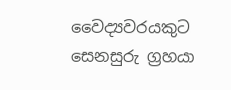වෛද්‍යවරයකුට සෙනසුරු ග්‍රහයා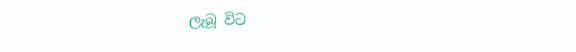ලැබූ විට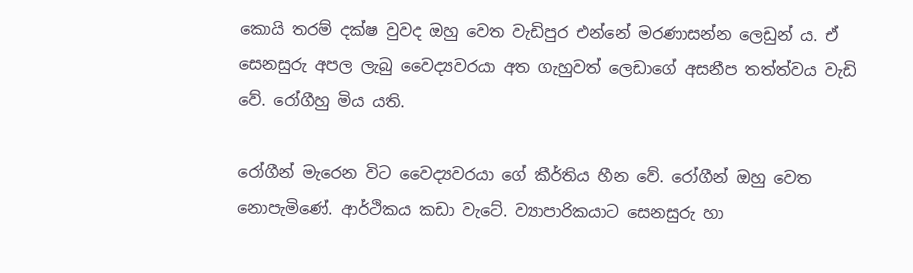කොයි තරම් දක්ෂ වුවද ඔහු වෙත වැඩිපුර එන්නේ මරණාසන්න ලෙඩුන් ය. ඒ සෙනසුරු අපල ලැබු වෛද්‍යවරයා අත ගැහුවත් ලෙඩාගේ අසනීප තත්ත්වය වැඩි වේ. රෝගීහු මිය යති.

රෝගීන් මැරෙන විට වෛද්‍යවරයා ගේ කීර්තිය හීන වේ. රෝගීන් ඔහු වෙත නොපැමිණේ. ආර්ථිකය කඩා වැටේ. ව්‍යාපාරිකයාට සෙනසුරු හා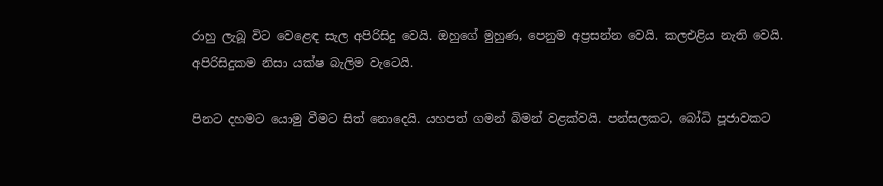රාහු ලැබූ විට වෙළෙඳ සැල අපිරිසිදු වෙයි. ඔහුගේ මුහුණ, පෙනුම අප්‍රසන්න වෙයි. කලඑළිය නැති වෙයි. අපිරිසිදුකම නිසා යක්ෂ බැලිම වැටෙයි.

පිනට දහමට යොමු වීමට සිත් නොදෙයි. යහපත් ගමන් බිමන් වළක්වයි. පන්සලකට, බෝධි පූජාවකට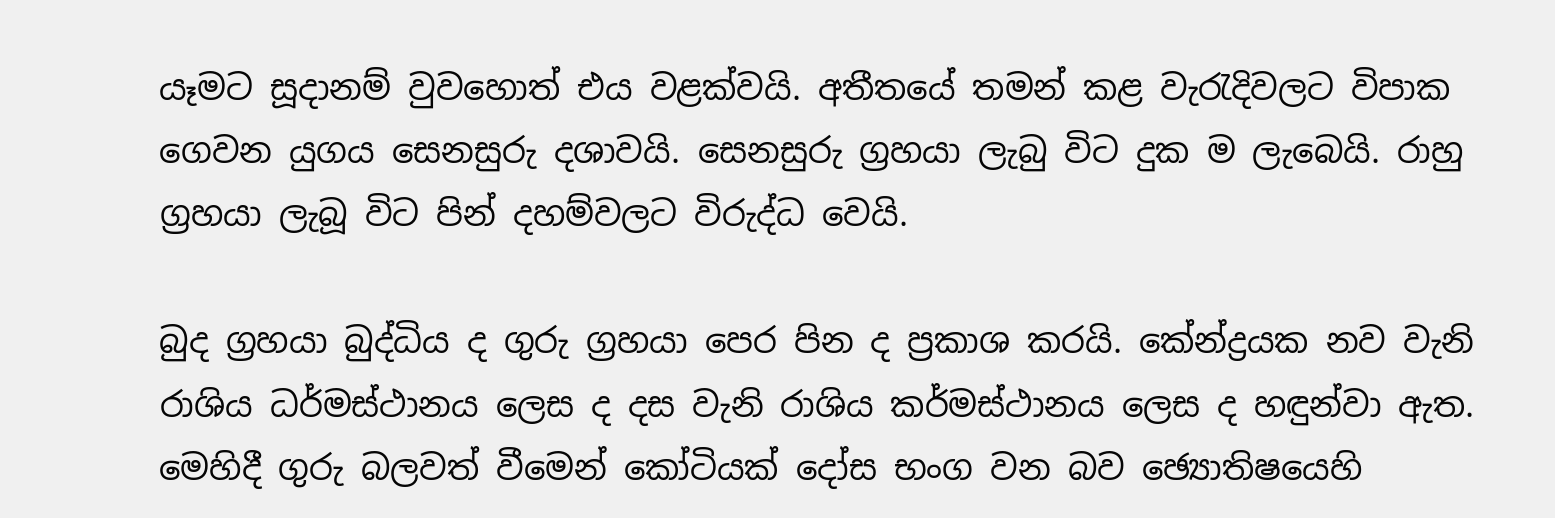යෑමට සූදානම් වුවහොත් එය වළක්වයි. අතීතයේ තමන් කළ වැරැදිවලට විපාක ගෙවන යුගය සෙනසුරු දශාවයි. සෙනසුරු ග්‍රහයා ලැබු විට දුක ම ලැබෙයි. රාහු ග්‍රහයා ලැබූ විට පින් දහම්වලට විරුද්ධ වෙයි.

බුද ග්‍රහයා බුද්ධිය ද ගුරු ග්‍රහයා පෙර පින ද ප්‍රකාශ කරයි. කේන්ද්‍රයක නව වැනි රාශිය ධර්මස්ථානය ලෙස ද දස වැනි රාශිය කර්මස්ථානය ලෙස ද හඳුන්වා ඇත. මෙහිදී ගුරු බලවත් වීමෙන් කෝටියක් දෝස භංග වන බව ඡ්‍යොතිෂයෙහි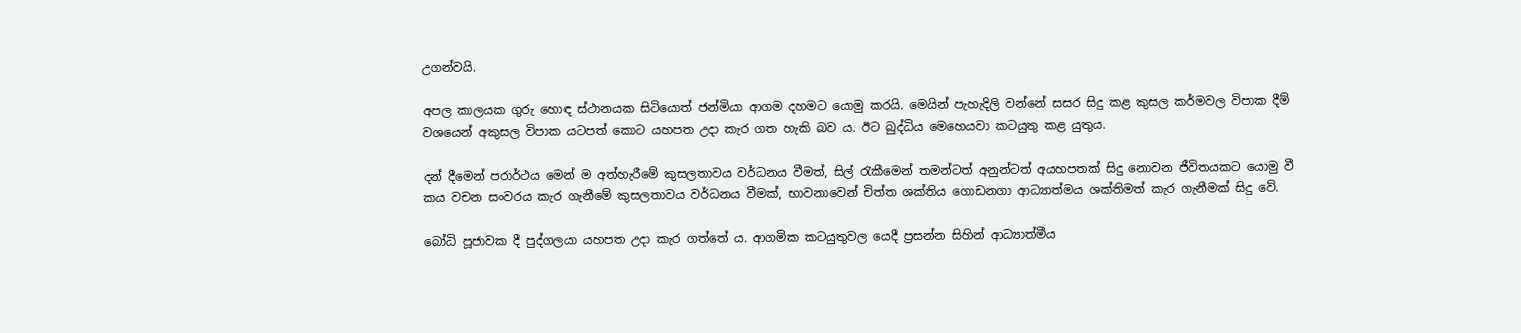උගන්වයි.

අපල කාලයක ගුරු හොඳ ස්ථානයක සිටියොත් ජන්මියා ආගම දහමට යොමු කරයි. මෙයින් පැහැදිලි වන්නේ සසර සිදු කළ කුසල කර්මවල විපාක දීම් වශයෙන් අකුසල විපාක යටපත් කොට යහපත උදා කැර ගත හැකි බව ය. ඊට බුද්ධිය මෙහෙයවා කටයුතු කළ යුතුය.

දන් දීමෙන් පරාර්ථය මෙන් ම අත්හැරීමේ කුසලතාවය වර්ධනය වීමත්, සිල් රැකීමෙන් තමන්ටත් අනුන්ටත් අයහපතක් සිදු නොවන ජීවිතයකට යොමු වී කය වචන සංවරය කැර ගැනීමේ කුසලතාවය වර්ධනය වීමක්, භාවනාවෙන් චිත්ත ශක්තිය ගොඩනගා ආධ්‍යාත්මය ශක්තිමත් කැර ගැනීමක් සිදු වේ.

බෝධි පූජාවක දී පුද්ගලයා යහපත උදා කැර ගත්තේ ය. ආගමික කටයුතුවල යෙදී ප්‍රසන්න සිහින් ආධ්‍යාත්මීය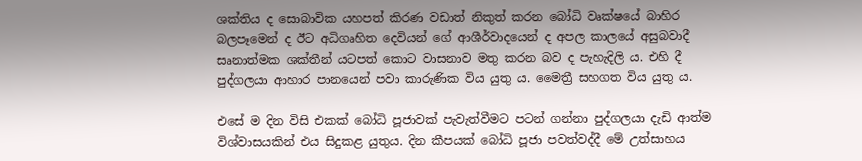ශක්තිය ද සොබාවික යහපත් කිරණ වඩාත් නිකුත් කරන බෝධි වෘක්ෂයේ බාහිර බලපෑමෙන් ද ඊට අධිගෘහිත දෙවියන් ගේ ආශීර්වාදයෙන් ද අපල කාලයේ අසුබවාදී සෘනාත්මක ශක්තීන් යටපත් කොට වාසනාව මතු කරන බව ද පැහැදිලි ය. එහි දී පුද්ගලයා ආහාර පානයෙන් පවා කාරුණික විය යුතු ය. මෛත්‍රී සහගත විය යුතු ය.

එසේ ම දින විසි එකක් බෝධි පූජාවක් පැවැත්වීමට පටන් ගන්නා පුද්ගලයා දැඩි ආත්ම විශ්වාසයකින් එය සිදුකළ යුතුය. දින කීපයක් බෝධි පූජා පවත්වද්දී මේ උත්සාහය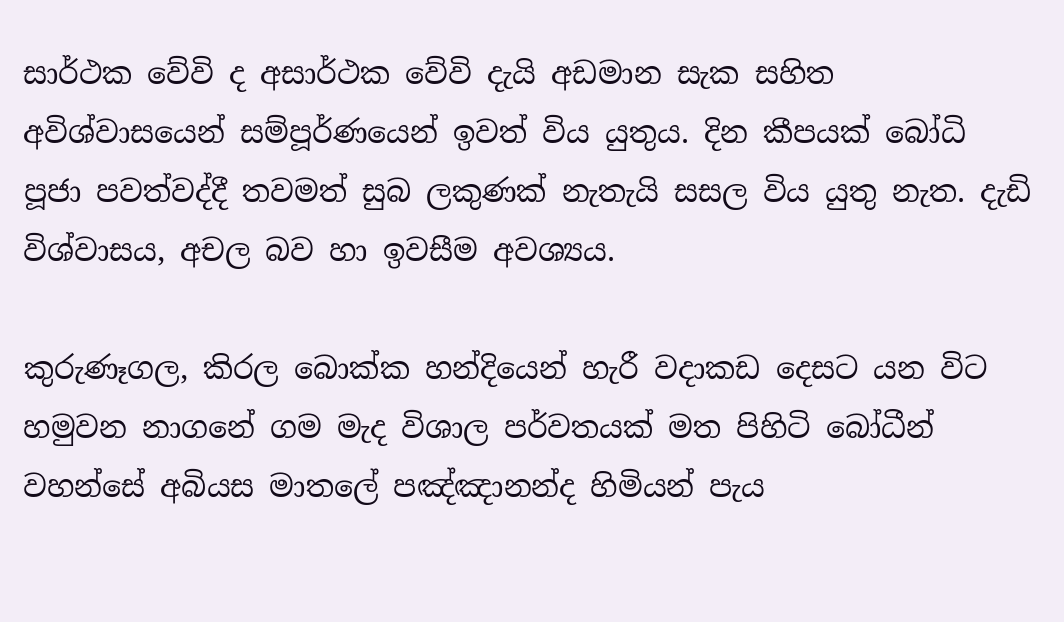සාර්ථක වේවි ද අසාර්ථක වේවි දැයි අඩමාන සැක සහිත අවිශ්වාසයෙන් සම්පූර්ණයෙන් ඉවත් විය යුතුය. දින කීපයක් බෝධි පූජා පවත්වද්දී තවමත් සුබ ලකුණක් නැතැයි සසල විය යුතු නැත. දැඩි විශ්වාසය, අචල බව හා ඉවසීම අවශ්‍යය.

කුරුණෑගල, කිරල බොක්ක හන්දියෙන් හැරී වදාකඩ දෙසට යන විට හමුවන නාගනේ ගම මැද විශාල පර්වතයක් මත පිහිටි බෝධීන් වහන්සේ අබියස මාතලේ පඤ්ඤානන්ද හිමියන් පැය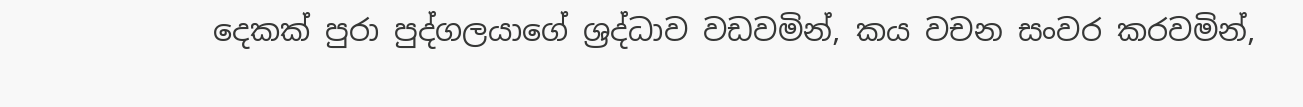දෙකක් පුරා පුද්ගලයාගේ ශ්‍රද්ධාව වඩවමින්, කය වචන සංවර කරවමින්,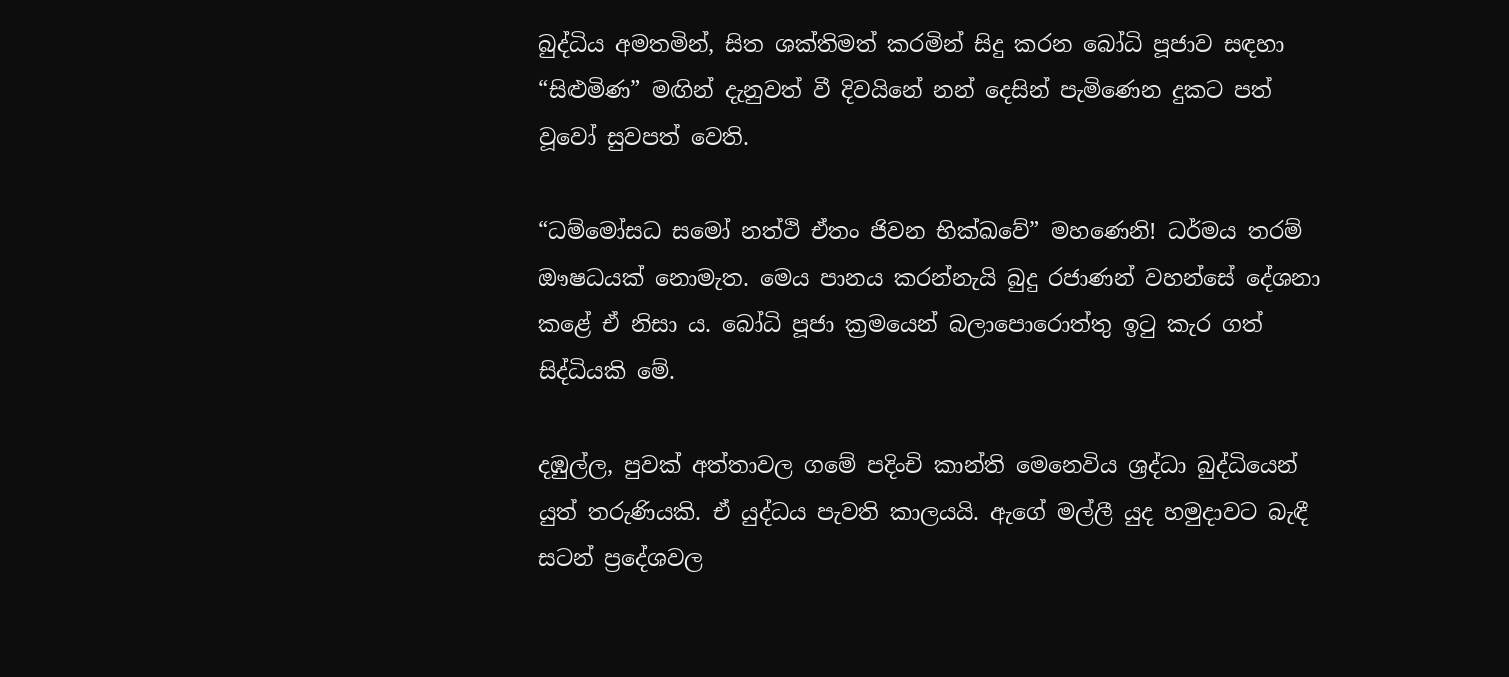බුද්ධිය අමතමින්, සිත ශක්තිමත් කරමින් සිදු කරන බෝධි පූජාව සඳහා “සිළුමිණ” මඟින් දැනුවත් වී දිවයිනේ නන් දෙසින් පැමිණෙන දුකට පත් වූවෝ සුවපත් වෙති.

“ධම්මෝසධ සමෝ නත්ථි ඒතං ජිවන භික්ඛවේ” මහණෙනි! ධර්මය තරම් ඖෂධයක් නොමැත. මෙය පානය කරන්නැයි බුදු රජාණන් වහන්සේ දේශනා කළේ ඒ නිසා ය. බෝධි පූජා ක්‍රමයෙන් බලාපොරොත්තු ඉටු කැර ගත් සිද්ධියකි මේ.

දඹුල්ල, පුවක් අත්තාවල ගමේ පදිංචි කාන්ති මෙනෙවිය ශ්‍රද්ධා බුද්ධියෙන් යුත් තරුණියකි. ඒ යුද්ධය පැවති කාලයයි. ඇගේ මල්ලී යුද හමුදාවට බැඳී සටන් ප්‍රදේශවල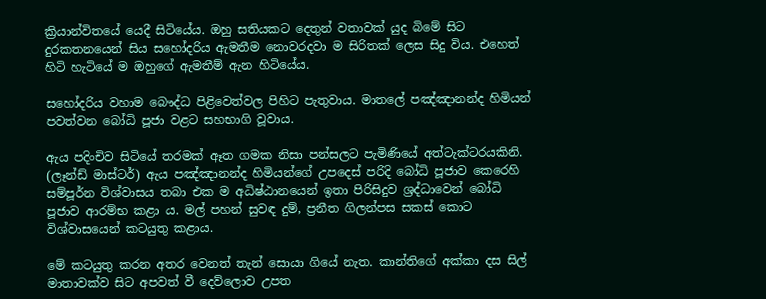ක්‍රියාන්විතයේ යෙදී සිටියේය. ඔහු සතියකට දෙතුන් වතාවක් යුද බිමේ සිට දුරකතනයෙන් සිය සහෝදරිය ඇමතීම නොවරදවා ම සිරිතක් ලෙස සිදු විය. එහෙත් හිටි හැටියේ ම ඔහුගේ ඇමතීම් ඇන හිටියේය.

සහෝදරිය වහාම බෞද්ධ පිළිවෙත්වල පිහිට පැතුවාය. මාතලේ පඤ්ඤානන්ද හිමියන් පවත්වන බෝධි පූජා වළට සහභාගි වූවාය.

ඇය පදිංචිව සිටියේ තරමක් ඈත ගමක නිසා පන්සලට පැමිණියේ අත්ටැක්ටරයකිනි. (ලෑන්ඩ් මාස්ටර්) ඇය පඤ්ඤානන්ද හිමියන්ගේ උපදෙස් පරිදි බෝධි පූජාව කෙරෙහි සම්පූර්න විශ්වාසය තබා එක ම අධිෂ්ඨානයෙන් ඉතා පිරිසිදුව ශ්‍රද්ධාවෙන් බෝධි පූජාව ආරම්භ කළා ය. මල් පහන් සුවඳ දුම්, ප්‍රනීත ගිලන්පස සකස් කොට විශ්වාසයෙන් කටයුතු කළාය.

මේ කටයුතු කරන අතර වෙනත් තැන් සොයා ගියේ නැත. කාන්තිගේ අක්කා දස සිල් මාතාවක්ව සිට අපවත් වී දෙව්ලොව උපත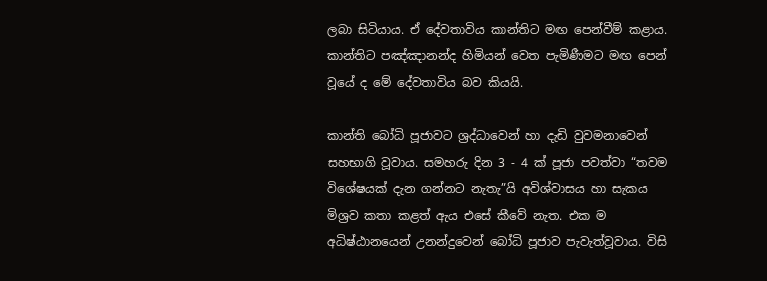ලබා සිටියාය. ඒ දේවතාවිය කාන්තිට මඟ පෙන්වීම් කළාය. කාන්තිට පඤ්ඤානන්ද හිමියන් වෙත පැමිණීමට මඟ පෙන් වූයේ ද මේ දේවතාවිය බව කියයි.

කාන්ති බෝධි පූජාවට ශ්‍රද්ධාවෙන් හා දැඩි වුවමනාවෙන් සහභාගි වූවාය. සමහරු දින 3 - 4 ක් පූජා පවත්වා “තවම විශේෂයක් දැන ගන්නට නැතැ”යි අවිශ්වාසය හා සැකය මිශ්‍රව කතා කළත් ඇය එසේ කීවේ නැත. එක ම අධිෂ්ඨානයෙන් උනන්දුවෙන් බෝධි පූජාව පැවැත්වූවාය. විසි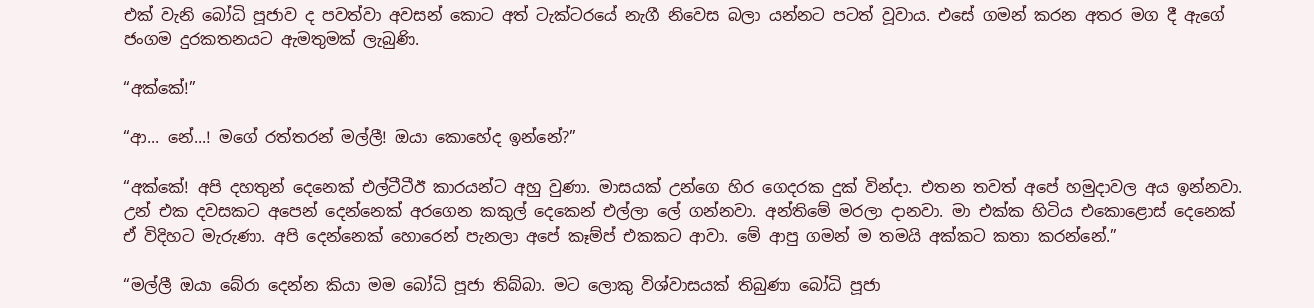එක් වැනි බෝධි පූජාව ද පවත්වා අවසන් කොට අත් ටැක්ටරයේ නැගී නිවෙස බලා යන්නට පටත් වූවාය. එසේ ගමන් කරන අතර මග දී ඇගේ ජංගම දුරකතනයට ඇමතුමක් ලැබුණි.

“අක්කේ!”

“ආ... නේ...! මගේ රත්තරන් මල්ලී! ඔයා කොහේද ඉන්නේ?”

“අක්කේ! අපි දහතුන් දෙනෙක් එල්ටීටීඊ කාරයන්ට අහු වුණා. මාසයක් උන්ගෙ හිර ගෙදරක දුක් වින්දා. එතන තවත් අපේ හමුදාවල අය ඉන්නවා. උන් එක දවසකට අපෙන් දෙන්නෙක් අරගෙන කකුල් දෙකෙන් එල්ලා ලේ ගන්නවා. අන්තිමේ මරලා දානවා. මා එක්ක හිටිය එකොළොස් දෙනෙක් ඒ විදිහට මැරුණා. අපි දෙන්නෙක් හොරෙන් පැනලා අපේ කෑම්ප් එකකට ආවා. මේ ආපු ගමන් ම තමයි අක්කට කතා කරන්නේ.”

“මල්ලී ඔයා බේරා දෙන්න කියා මම බෝධි පූජා තිබ්බා. මට ලොකු විශ්වාසයක් තිබුණා බෝධි පූජා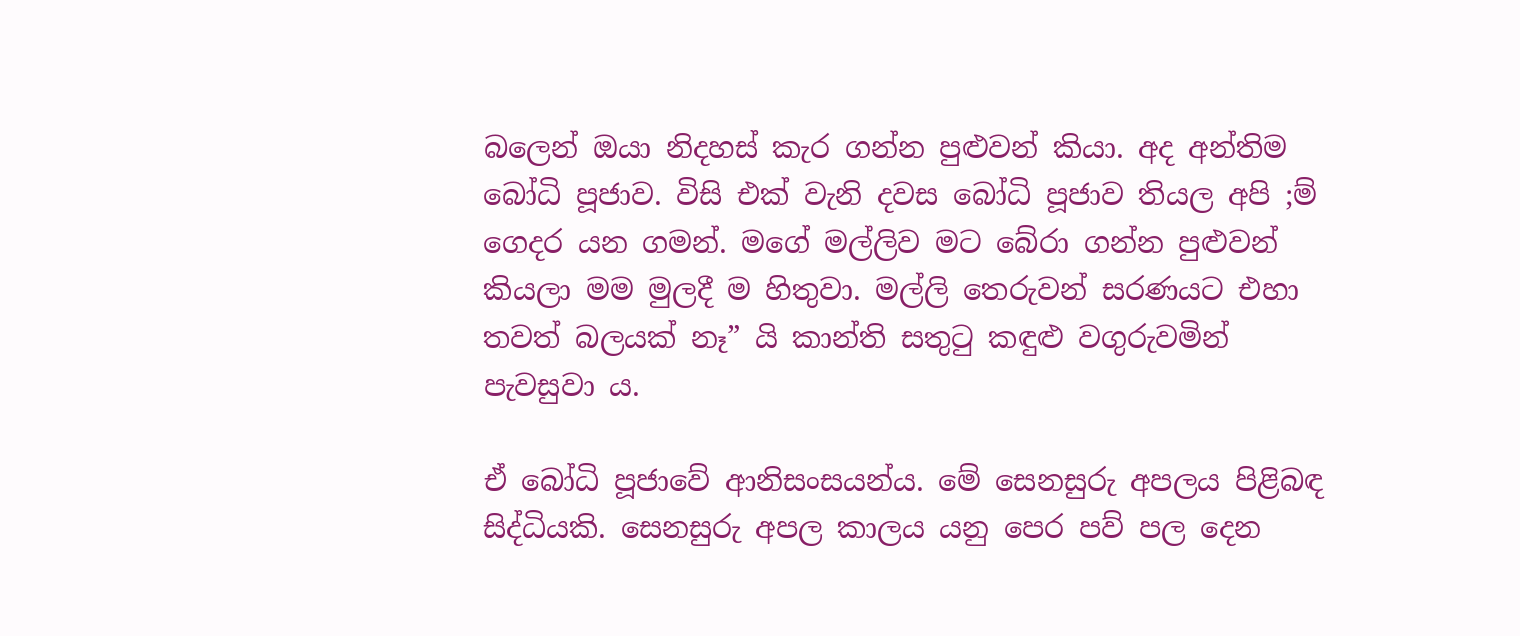බලෙන් ඔයා නිදහස් කැර ගන්න පුළුවන් කියා. අද අන්තිම බෝධි පූජාව. විසි එක් වැනි දවස බෝධි පූජාව තියල අපි ;ම් ගෙදර යන ගමන්. මගේ මල්ලිව මට බේරා ගන්න පුළුවන් කියලා මම මුලදී ම හිතුවා. මල්ලි තෙරුවන් සරණයට එහා තවත් බලයක් නෑ” යි කාන්ති සතුටු කඳුළු වගුරුවමින් පැවසුවා ය.

ඒ බෝධි පූජාවේ ආනිසංසයන්ය. මේ සෙනසුරු අපලය පිළිබඳ සිද්ධියකි. සෙනසුරු අපල කාලය යනු පෙර පව් පල දෙන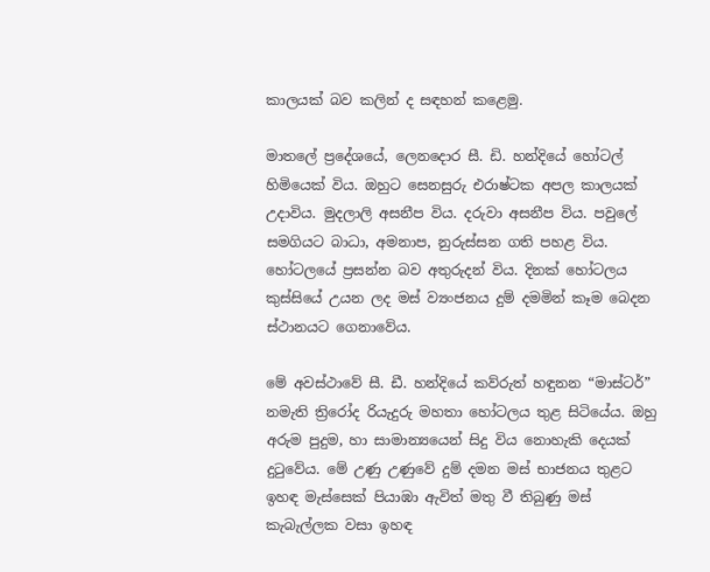කාලයක් බව කලින් ද සඳහන් කළෙමු.

මාතලේ ප්‍රදේශයේ, ලෙනදොර සී. ඩි. හන්දියේ හෝටල් හිමියෙක් විය. ඔහුට සෙනසුරු එරාෂ්ටක අපල කාලයක් උදාවිය. මුදලාලි අසනීප විය. දරුවා අසනීප විය. පවුලේ සමගියට බාධා, අමනාප, නුරුස්සන ගති පහළ විය. හෝටලයේ ප්‍රසන්න බව අතුරුදන් විය. දිනක් හෝටලය කුස්සියේ උයන ලද මස් ව්‍යංජනය දුම් දමමින් කෑම බෙදන ස්ථානයට ගෙනාවේය.

මේ අවස්ථාවේ සී. ඩී. හන්දියේ කව්රුත් හඳුනන “මාස්ටර්” නමැති ත්‍රිරෝද රියැදුරු මහතා හෝටලය තුළ සිටියේය. ඔහු අරුම පුදුම, හා සාමාන්‍යයෙන් සිදු විය නොහැකි දෙයක් දුටුවේය. මේ උණු උණුවේ දුම් දමන මස් භාජනය තුළට ඉහඳ මැස්සෙක් පියාඹා ඇවිත් මතු වී තිබුණු මස් කැබැල්ලක වසා ඉහඳ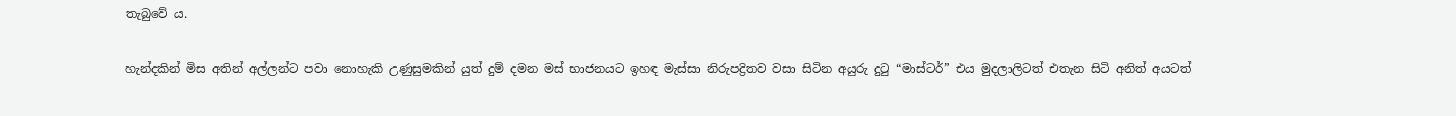තැබුවේ ය.

හැන්දකින් මිස අතින් අල්ලන්ට පවා නොහැකි උණුසුමකින් යුත් දුම් දමන මස් භාජනයට ඉහඳ මැස්සා නිරුපද්‍රිතව වසා සිටින අයුරු දුටු “මාස්ටර්” එය මුදලාලිටත් එතැන සිටි අනිත් අයටත්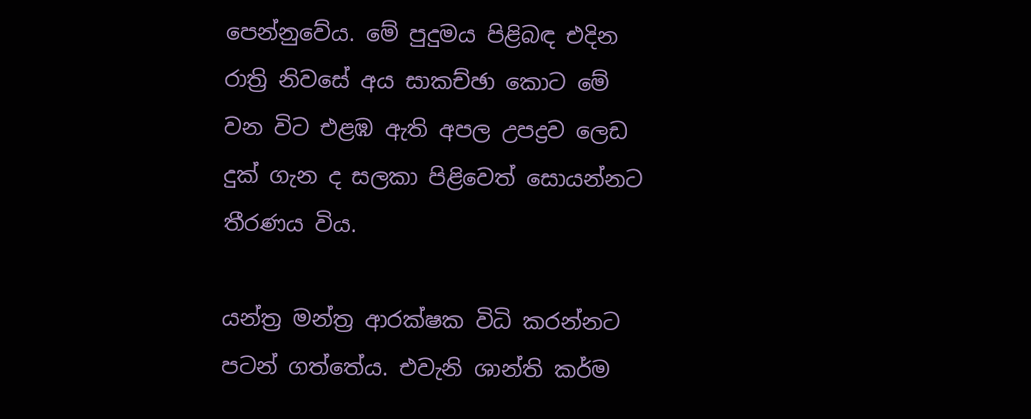පෙන්නුවේය. මේ පුදුමය පිළිබඳ එදින රාත්‍රි නිවසේ අය සාකච්ඡා කොට මේ වන විට එළඹ ඇති අපල උපද්‍රව ලෙඩ දුක් ගැන ද සලකා පිළිවෙත් සොයන්නට තීරණය විය.

යන්ත්‍ර මන්ත්‍ර ආරක්ෂක විධි කරන්නට පටන් ගත්තේය. එවැනි ශාන්ති කර්ම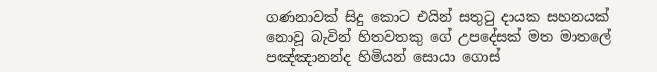ගණනාවක් සිදු කොට එයින් සතුටු දායක සහනයක් නොවූ බැවින් හිතවතකු ගේ උපදේසක් මත මාතලේ පඤ්ඤානන්ද හිමියන් සොයා ගොස්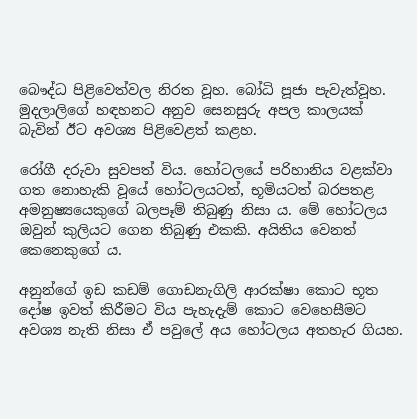බෞද්ධ පිළිවෙත්වල නිරත වූහ. බෝධි පූජා පැවැත්වූහ. මුදලාලිගේ හඳහනට අනුව සෙනසුරු අපල කාලයක් බැවින් ඊට අවශ්‍ය පිළිවෙළත් කළහ.

රෝගී දරුවා සුවපත් විය. හෝටලයේ පරිහානිය වළක්වා ගත නොහැකි වූයේ හෝටලයටත්, භූමියටත් බරපතළ අමනුෂ්‍යයෙකුගේ බලපෑම් තිබුණු නිසා ය. මේ හෝටලය ඔවුන් කුලියට ගෙන තිබුණු එකකි. අයිතිය වෙනත් කෙනෙකුගේ ය.

අනුන්ගේ ඉඩ කඩම් ගොඩනැගිලි ආරක්ෂා කොට භූත දෝෂ ඉවත් කිරීමට විය පැහැදැම් කොට වෙහෙසීමට අවශ්‍ය නැති නිසා ඒ පවුලේ අය හෝටලය අතහැර ගියහ.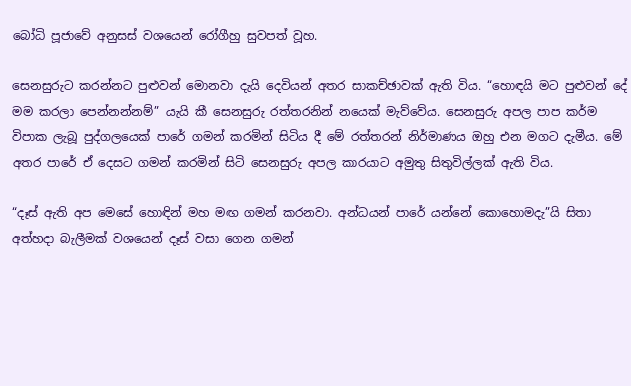බෝධි පූජාවේ අනුසස් වශයෙන් රෝගීහු සුවපත් වූහ.

සෙනසුරුට කරන්නට පුළුවන් මොනවා දැයි දෙවියන් අතර සාකච්ඡාවක් ඇති විය. “හොඳයි මට පුළුවන් දේ මම කරලා පෙන්නන්නම්” යැයි කී සෙනසුරු රත්තරනින් නයෙක් මැව්වේය. සෙනසුරු අපල පාප කර්ම විපාක ලැබූ පුද්ගලයෙක් පාරේ ගමන් කරමින් සිටිය දී මේ රත්තරන් නිර්මාණය ඔහු එන මගට දැමීය. මේ අතර පාරේ ඒ දෙසට ගමන් කරමින් සිටි සෙනසුරු අපල කාරයාට අමුතු සිතුවිල්ලක් ඇති විය.

“දෑස් ඇති අප මෙසේ හොඳින් මහ මඟ ගමන් කරනවා. අන්ධයන් පාරේ යන්නේ කොහොමදැ”යි සිතා අත්හදා බැලීමක් වශයෙන් දෑස් වසා ගෙන ගමන්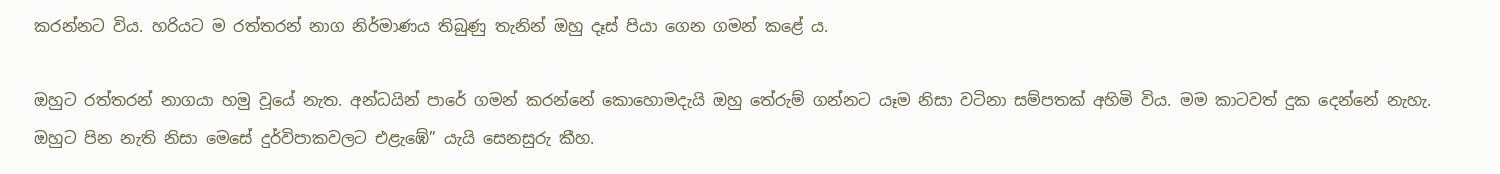කරන්නට විය. හරියට ම රත්තරන් නාග නිර්මාණය තිබුණු තැනින් ඔහු දෑස් පියා ගෙන ගමන් කළේ ය.

ඔහුට රත්තරන් නාගයා හමු වූයේ නැත. අන්ධයින් පාරේ ගමන් කරන්නේ කොහොමදැයි ඔහු තේරුම් ගන්නට යෑම නිසා වටිනා සම්පතක් අහිමි විය. මම කාටවත් දුක දෙන්නේ නැහැ. ඔහුට පින නැති නිසා මෙසේ දුර්විපාකවලට එළැඹේ” යැයි සෙනසුරු කීහ.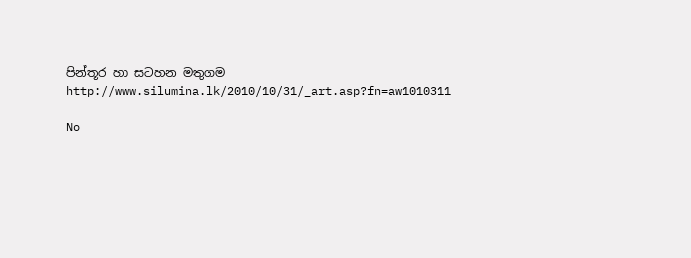පින්තූර හා සටහන මතුගම
http://www.silumina.lk/2010/10/31/_art.asp?fn=aw1010311

No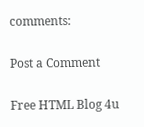comments:

Post a Comment

Free HTML Blog 4u